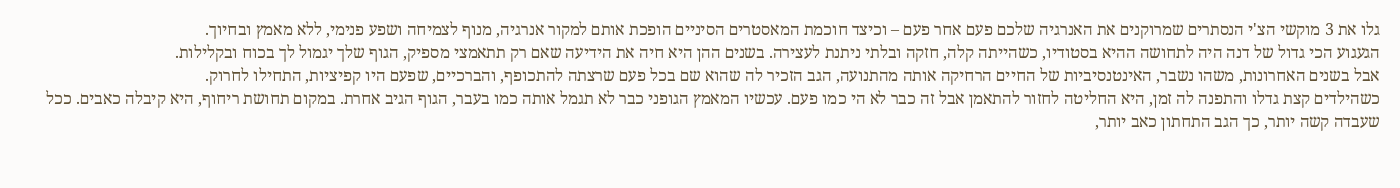גלו את 3 מוקשי הצ'י הנסתרים שמרוקנים את האנרגיה שלכם פעם אחר פעם – וכיצד חוכמת המאסטרים הסיניים הופכת אותם למקור אנרגיה, מנוף לצמיחה ושפע פנימי, ללא מאמץ ובחיוך.
הגעגוע הכי גדול של דנה היה לתחושה ההיא בסטודיו, כשהייתה קלה, חזקה ובלתי ניתנת לעצירה. בשנים ההן היא חיה את הידיעה שאם רק תתאמצי מספיק, הגוף שלך יגמול לך בכוח ובקלילות.
אבל בשנים האחרונות, משהו נשבר, האינטנסיביות של החיים הרחיקה אותה מהתנועה, הגב הזכיר לה שהוא שם בכל פעם שרצתה להתכופף, והברכיים, שפעם היו קפיציות, התחילו לחרוק.
כשהילדים קצת גדלו והתפנה לה זמן, היא החליטה לחזור להתאמן אבל זה כבר לא הי כמו פעם. עכשיו המאמץ הגופני כבר לא תגמל אותה כמו בעבר, הגוף הגיב אחרת. במקום תחושת ריחוף, היא קיבלה כאבים. ככל שעבדה קשה יותר, כך הגב התחתון כאב יותר,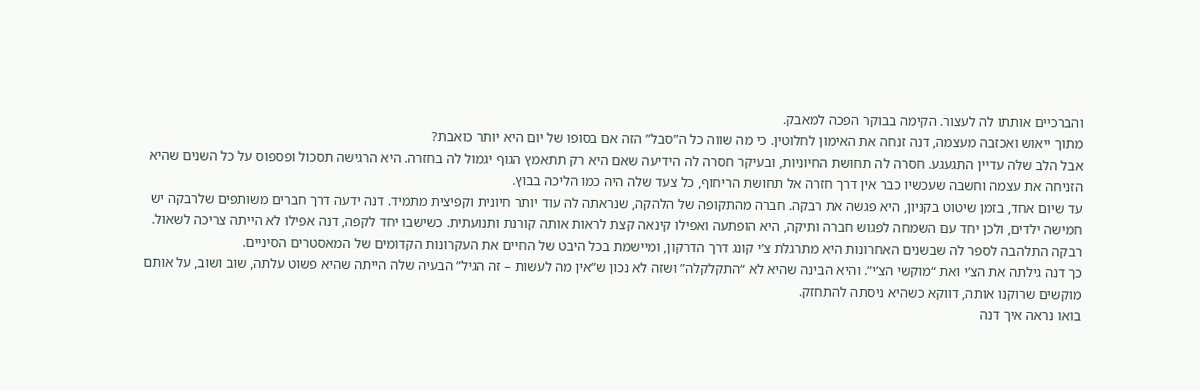והברכיים אותתו לה לעצור. הקימה בבוקר הפכה למאבק.
מתוך ייאוש ואכזבה מעצמה, דנה זנחה את האימון לחלוטין. כי מה שווה כל ה”סבל” הזה אם בסופו של יום היא יותר כואבת?
אבל הלב שלה עדיין התגעגע. חסרה לה תחושת החיוניות, ובעיקר חסרה לה הידיעה שאם היא רק תתאמץ הגוף יגמול לה בחזרה. היא הרגישה תסכול ופספוס על כל השנים שהיא הזניחה את עצמה וחשבה שעכשיו כבר אין דרך חזרה אל תחושת הריחוף, כל צעד שלה היה כמו הליכה בבוץ.
עד שיום אחד, בזמן שיטוט בקניון, היא פגשה את רבקה. חברה מהתקופה של הלהקה, שנראתה לה עוד יותר חיונית וקפיצית מתמיד. דנה ידעה דרך חברים משותפים שלרבקה יש חמישה ילדים, ולכן יחד עם השמחה לפגוש חברה ותיקה, היא הופתעה ואפילו קינאה קצת לראות אותה קורנת ותנועתית. כשישבו יחד לקפה, דנה אפילו לא הייתה צריכה לשאול. רבקה התלהבה לספר לה שבשנים האחרונות היא מתרגלת צ’י קונג דרך הדרקון, ומיישמת בכל היבט של החיים את העקרונות הקדומים של המאסטרים הסיניים.
כך דנה גילתה את הצ’י ואת “מוקשי הצ’י”. והיא הבינה שהיא לא “התקלקלה” ושזה לא נכון ש”אין מה לעשות – זה הגיל” הבעיה שלה הייתה שהיא פשוט עלתה, שוב ושוב, על אותם מוקשים שרוקנו אותה, דווקא כשהיא ניסתה להתחזק.
בואו נראה איך דנה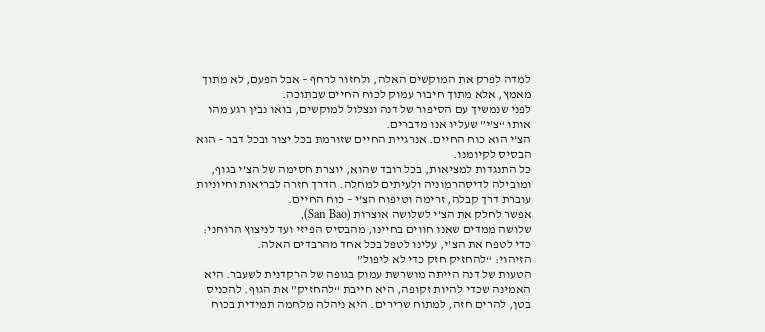למדה לפרק את המוקשים האלה, ולחזור לרחף – אבל הפעם, לא מתוך מאמץ, אלא מתוך חיבור עמוק לכוח החיים שבתוכה.
לפני שנמשיך עם הסיפור של דנה ונצלול למוקשים, בואו נבין רגע מהו אותו “צ’י” שעליו אנו מדברים.
הצ’י הוא כוח החיים. אנרגיית החיים שזורמת בכל יצור ובכל דבר – הוא הבסיס לקיומנו.
כל התנגדות למציאות, בכל רובד שהוא, יוצרת חסימה של הצ’י בגוף, ומובילה לדיסהרמוניה ולעיתים למחלה. הדרך חזרה לבריאות וחיוניות עוברת דרך קבלה, זרימה וטיפוח הצ’י – כוח החיים.
אפשר לחלק את הצ’י לשלושה אוצרות (San Bao),
שלושה ממדים שאנו חווים בחיינו, מהבסיס הפיזי ועד לניצוץ הרוחני:
כדי לטפח את הצ’י, עלינו לטפל בכל אחד מהרבדים האלה.
הזיהוי: “להחזיק חזק כדי לא ליפול”
הטעות של דנה הייתה מושרשת עמוק בגופה של הרקדנית לשעבר. היא האמינה שכדי להיות זקופה, היא חייבת “להחזיק” את הגוף. להכניס בטן, להרים חזה, למתוח שרירים. היא ניהלה מלחמה תמידית בכוח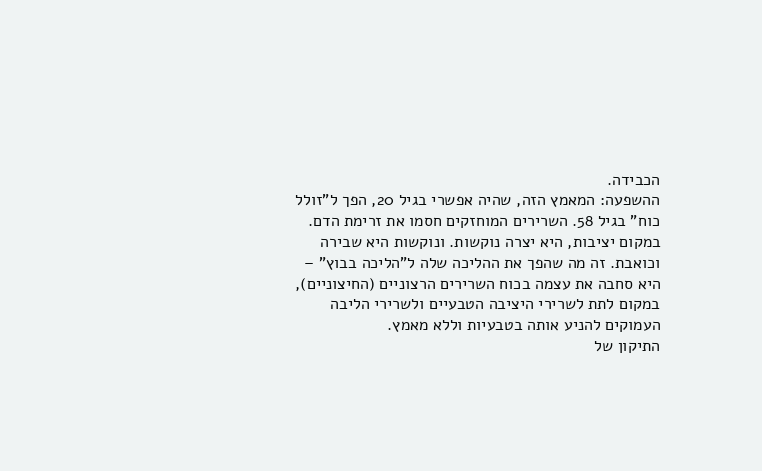הכבידה.
ההשפעה: המאמץ הזה, שהיה אפשרי בגיל 20, הפך ל”זולל כוח” בגיל 58. השרירים המוחזקים חסמו את זרימת הדם. במקום יציבות, היא יצרה נוקשות. ונוקשות היא שבירה וכואבת. זה מה שהפך את ההליכה שלה ל”הליכה בבוץ” – היא סחבה את עצמה בכוח השרירים הרצוניים (החיצוניים), במקום לתת לשרירי היציבה הטבעיים ולשרירי הליבה העמוקים להניע אותה בטבעיות וללא מאמץ.
התיקון של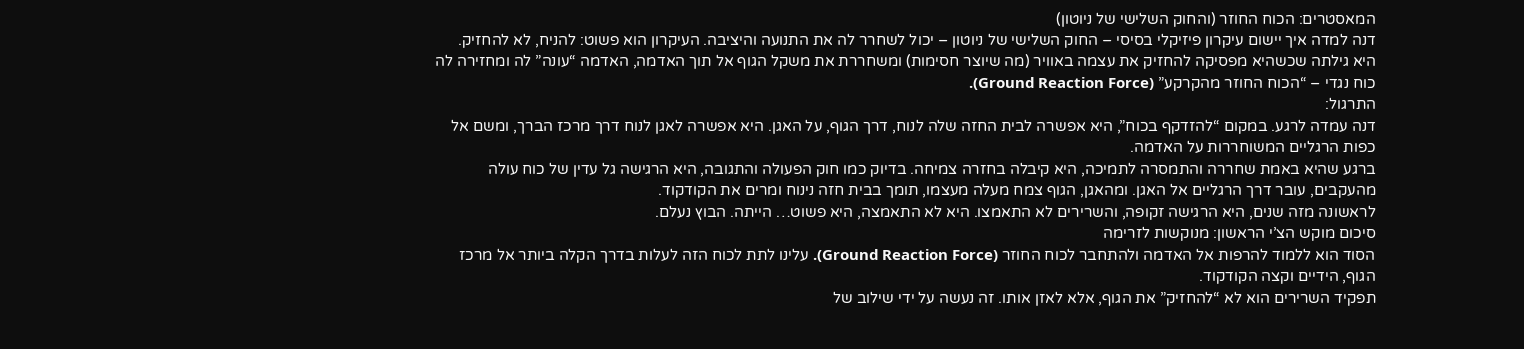המאסטרים: הכוח החוזר (והחוק השלישי של ניוטון)
דנה למדה איך יישום עיקרון פיזיקלי בסיסי – החוק השלישי של ניוטון – יכול לשחרר לה את התנועה והיציבה. העיקרון הוא פשוט: להניח, לא להחזיק.
היא גילתה שכשהיא מפסיקה להחזיק את עצמה באוויר (מה שיוצר חסימות) ומשחררת את משקל הגוף אל תוך האדמה, האדמה “עונה” לה ומחזירה לה כוח נגדי – “הכוח החוזר מהקרקע” (Ground Reaction Force).
התרגול:
דנה עמדה לרגע. במקום “להזדקף בכוח”, היא אפשרה לבית החזה שלה לנוח, דרך הגוף, על האגן. היא אפשרה לאגן לנוח דרך מרכז הברך, ומשם אל כפות הרגליים המשוחררות על האדמה.
ברגע שהיא באמת שחררה והתמסרה לתמיכה, היא קיבלה בחזרה צמיחה. בדיוק כמו חוק הפעולה והתגובה, היא הרגישה גל עדין של כוח עולה מהעקבים, עובר דרך הרגליים אל האגן. ומהאגן, הגוף צמח מעלה מעצמו, תומך בבית חזה נינוח ומרים את הקודקוד.
לראשונה מזה שנים, היא הרגישה זקופה, והשרירים לא התאמצו. היא לא התאמצה, היא פשוט… הייתה. הבוץ נעלם.
סיכום מוקש הצ’י הראשון: מנוקשות לזרימה
הסוד הוא ללמוד להרפות אל האדמה ולהתחבר לכוח החוזר (Ground Reaction Force). עלינו לתת לכוח הזה לעלות בדרך הקלה ביותר אל מרכז הגוף, הידיים וקצה הקודקוד.
תפקיד השרירים הוא לא “להחזיק” את הגוף, אלא לאזן אותו. זה נעשה על ידי שילוב של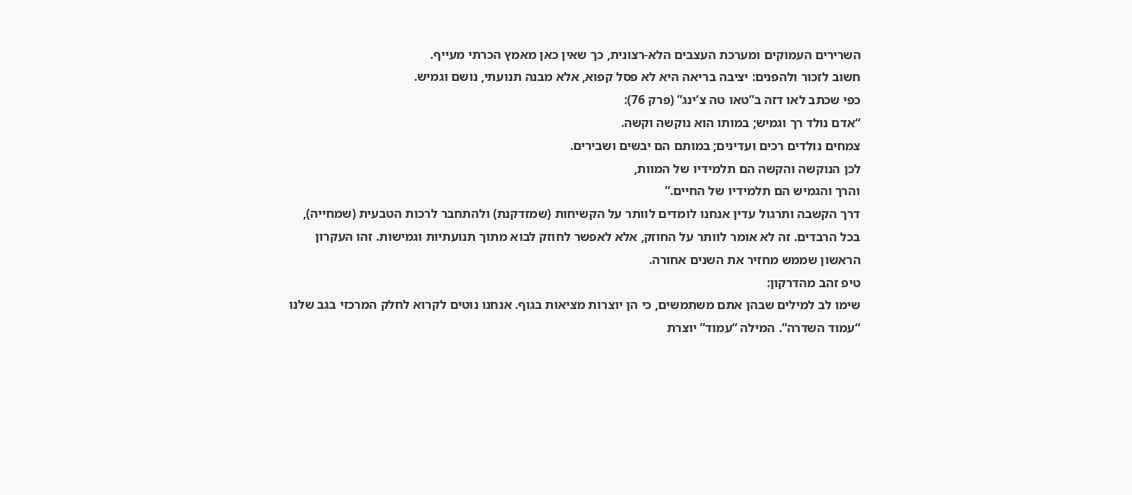השרירים העמוקים ומערכת העצבים הלא-רצונית, כך שאין כאן מאמץ הכרתי מעייף.
חשוב לזכור ולהפנים: יציבה בריאה היא לא פסל קפוא, אלא מבנה תנועתי, נושם וגמיש.
כפי שכתב לאו דזה ב”טאו טה צ’ינג” (פרק 76):
“אדם נולד רך וגמיש; במותו הוא נוקשה וקשה.
צמחים נולדים רכים ועדינים; במותם הם יבשים ושבירים.
לכן הנוקשה והקשה הם תלמידיו של המוות,
והרך והגמיש הם תלמידיו של החיים.”
דרך הקשבה ותרגול עדין אנחנו לומדים לוותר על הקשיחות (שמזדקנת) ולהתחבר לרכות הטבעית (שמחייה), בכל הרבדים. זה לא אומר לוותר על החוזק, אלא לאפשר לחוזק לבוא מתוך תנועתיות וגמישות. זהו העקרון הראשון שממש מחזיר את השנים אחורה.
טיפ זהב מהדרקון:
שימו לב למילים שבהן אתם משתמשים, כי הן יוצרות מציאות בגוף. אנחנו נוטים לקרוא לחלק המרכזי בגב שלנו “עמוד השדרה”. המילה “עמוד” יוצרת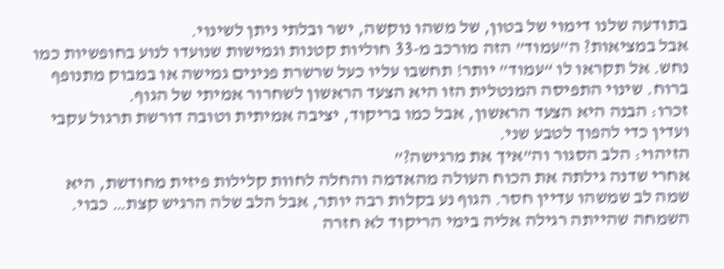בתודעה שלנו דימוי של בטון, של משהו נוקשה, ישר ובלתי ניתן לשינוי.
אבל במציאות? ה”עמוד” הזה מורכב מ-33 חוליות קטנות וגמישות שנועדו לנוע בחופשיות כמו נחש. אל תקראו לו “עמוד” יותר! תחשבו עליו כעל שרשרת פנינים גמישה או במבוק מתנופף ברוח. שינוי התפיסה המנטלית הזו היא הצעד הראשון לשחרור אמיתי של הגוף.
זכרו: הבנה היא הצעד הראשון, אבל כמו בריקוד, יציבה אמיתית וטובה דורשת תרגול עקבי ועדין כדי להפוך לטבע שני.
הזיהוי: הלב הסגור וה”איך את מרגישה?”
אחרי שדנה גילתה את הכוח העולה מהאדמה והחלה לחוות קלילות פיזית מחודשת, היא שמה לב שמשהו עדיין חסר. הגוף נע בקלות רבה יותר, אבל הלב שלה הרגיש קצת… כבוי. השמחה שהייתה רגילה אליה בימי הריקוד לא חזרה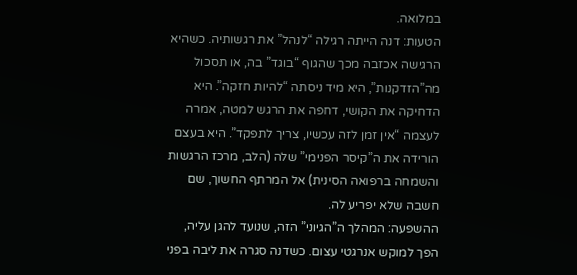במלואה.
הטעות: דנה הייתה רגילה “לנהל” את רגשותיה. כשהיא הרגישה אכזבה מכך שהגוף “בוגד” בה, או תסכול מה”הזדקנות”, היא מיד ניסתה “להיות חזקה”. היא הדחיקה את הקושי, דחפה את הרגש למטה, אמרה לעצמה “אין זמן לזה עכשיו, צריך לתפקד”. היא בעצם הורידה את ה”קיסר הפנימי” שלה (הלב, מרכז הרגשות והשמחה ברפואה הסינית) אל המרתף החשוך, שם חשבה שלא יפריע לה.
ההשפעה: המהלך ה”הגיוני” הזה, שנועד להגן עליה, הפך למוקש אנרגטי עצום. כשדנה סגרה את ליבה בפני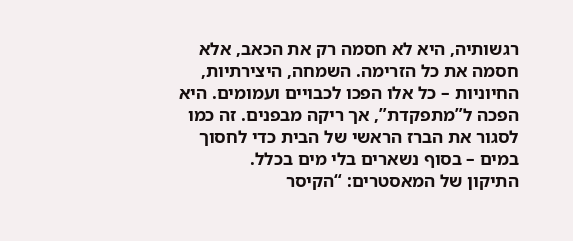רגשותיה, היא לא חסמה רק את הכאב, אלא חסמה את כל הזרימה. השמחה, היצירתיות, החיוניות – כל אלו הפכו לכבויים ועמומים. היא הפכה ל”מתפקדת”, אך ריקה מבפנים. זה כמו לסגור את הברז הראשי של הבית כדי לחסוך במים – בסוף נשארים בלי מים בכלל.
התיקון של המאסטרים: “הקיסר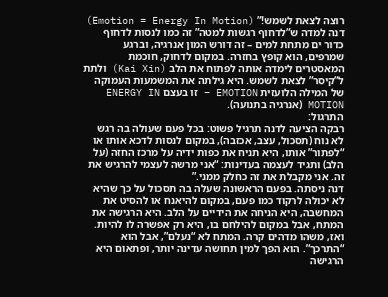רוצה לצאת לשמש!” (Emotion = Energy In Motion)
דנה למדה ש”לדחוף רגשות למטה” זה כמו לנסות לדחוף כדור ים מתחת למים – זה דורש המון אנרגיה, וברגע שמרפים, הוא קופץ בחזרה. במקום לדחוק, חוכמת המאסטרים לימדה אותה לפתוח את הלב (Kai Xin) ולתת ל”קיסר” לצאת לשמש. היא גילתה את המשמעות העמוקה של המילה הלועזית EMOTION – זו בעצם ENERGY IN MOTION (אנרגיה בתנועה).
התרגול:
רבקה הציעה לדנה תרגיל פשוט: בכל פעם שעולה בה רגש לא נוח (תסכול, עצב, אכזבה), במקום לנסות לדכא אותו או “לפתור” אותו, היא תניח את כפות ידיה על מרכז החזה (על הלב) ותגיד לעצמה בעדינות: “אני מרשה לעצמי להרגיש את זה. אני מקבלת את זה כחלק ממני.”
דנה ניסתה. בפעם הראשונה שעלה בה תסכול על כך שהיא לא יכולה לרקוד כמו פעם, במקום להיאנח או להסיט את המחשבה, היא הניחה את הידיים על הלב. היא הרגישה את המתח, אבל במקום להילחם בו, היא רק אפשרה לו להיות. ואז, משהו מדהים קרה. המתח לא “נעלם”, אבל הוא “התרכך”. הוא הפך למין תחושה עדינה יותר, ופתאום היא הרגישה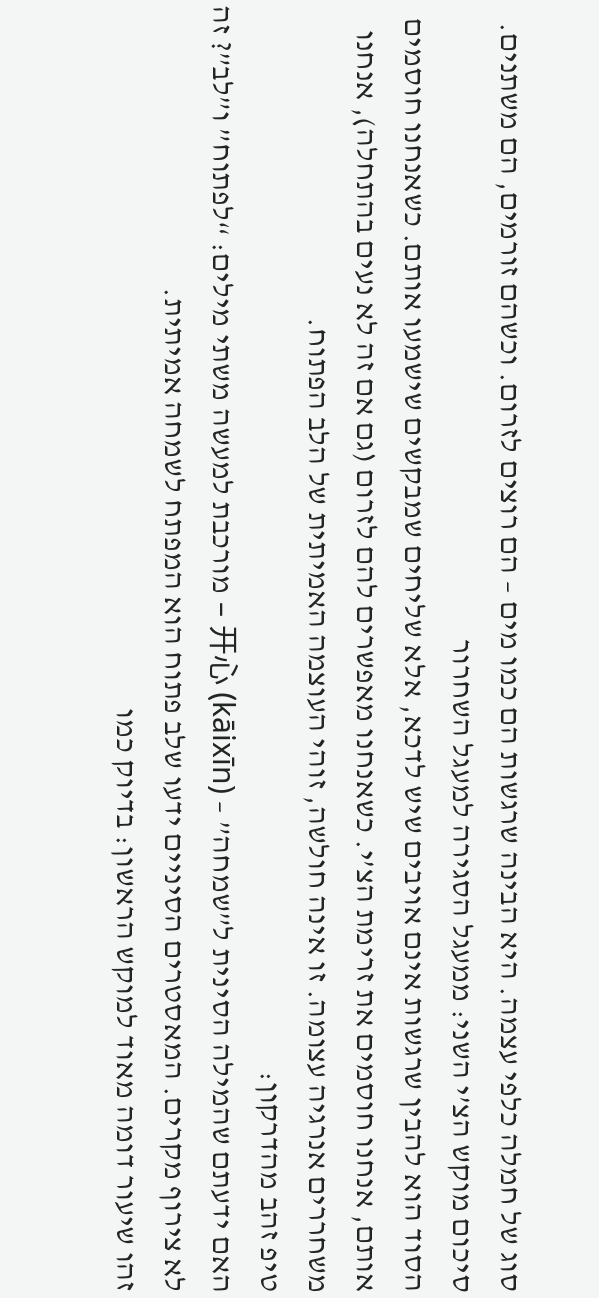סוג של חמלה כלפי עצמה. היא הבינה שרגשות הם כמו מים – הם רוצים לזרום. וכשהם זורמים, הם משתנים.
סיכום מוקש הצ’י השני: ממעגל הסגירה למעגל השחרור
הסוד הוא להבין שרגשות אינם אויבים שיש לדכא, אלא שליחים שמבקשים שישמעו אותם. כשאנחנו חוסמים אותם, אנחנו חוסמים את זרימת הצ’י. כשאנחנו מאפשרים להם לזרום (גם אם זה לא נעים בהתחלה), אנחנו משחררים אנרגיה עצומה. זו אינה חולשה, זוהי העוצמה האמיתית של הלב הפתוח.
טיפ זהב מהדרקון:
האם ידעתם שהמילה הסינית ל”שמחה” – 开心 (kāixīn) – מורכבת למעשה משתי מילים: “לפתוח” ו”לב”? זה לא צירוף מקרים. המאסטרים הסיניים ידעו שלב פתוח הוא המפתח לשמחה אמיתית.
זהו שיעור דומה מאוד למוקש הראשון: בדיוק כמו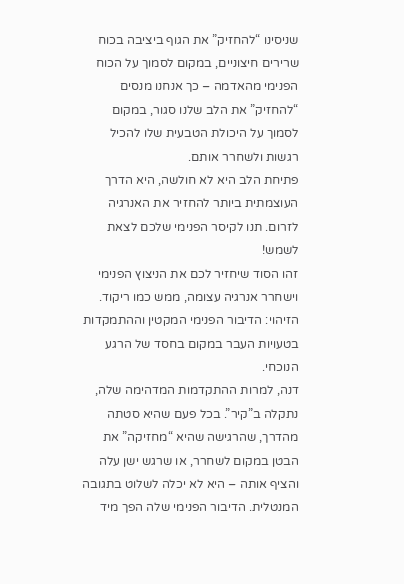שניסינו “להחזיק” את הגוף ביציבה בכוח שרירים חיצוניים, במקום לסמוך על הכוח הפנימי מהאדמה – כך אנחנו מנסים “להחזיק” את הלב שלנו סגור, במקום לסמוך על היכולת הטבעית שלו להכיל רגשות ולשחרר אותם.
פתיחת הלב היא לא חולשה, היא הדרך העוצמתית ביותר להחזיר את האנרגיה לזרום. תנו לקיסר הפנימי שלכם לצאת לשמש!
זהו הסוד שיחזיר לכם את הניצוץ הפנימי וישחרר אנרגיה עצומה, ממש כמו ריקוד.
הזיהוי: הדיבור הפנימי המקטין וההתמקדות בטעויות העבר במקום בחסד של הרגע הנוכחי.
דנה, למרות ההתקדמות המדהימה שלה, נתקלה ב”קיר”. בכל פעם שהיא סטתה מהדרך, שהרגישה שהיא “מחזיקה” את הבטן במקום לשחרר, או שרגש ישן עלה והציף אותה – היא לא יכלה לשלוט בתגובה המנטלית. הדיבור הפנימי שלה הפך מיד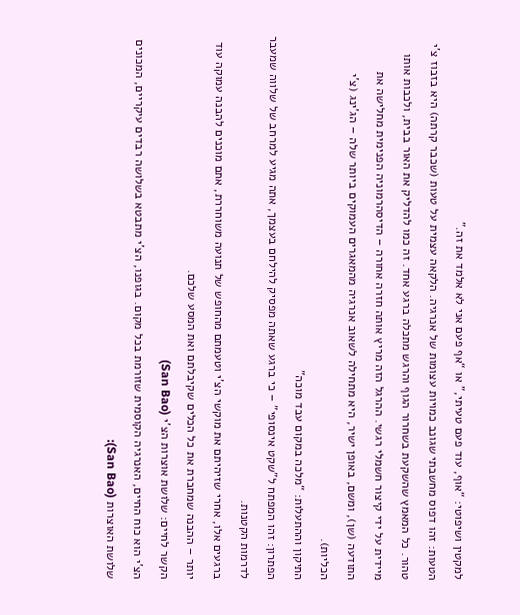למקטין ושיפוטי: “אוף, עוד פעם טעיתי,” או “אף פעם אני לא אלמד את זה.”
הטעות: זהו דפוס מחשבתי שגונב כמויות עצומות של אנרגיה. הלקאה עצמית על טעות (שכבר קרתה) היא בזבוז צ’י טהור. כל המאמץ שהשקעת בשחרור הגוף והרגש מתכלה ברגע אחד. זה כמו להדליק את האור בבית, ולכבות אותו מיידית על ידי קיצור חשמלי רגשי. ההרגל הזה מריץ אותה חזרה אחורה – הדיסהרמוניה הפנימית מחלישה את התודעה (שן), ומשם, באופן ישיר, היא מתחילה לשאוב אנרגיה מהמאגרים העמוקים ביותר שלה – הג’ינג (צ’י הכליות).
התיקון וההתעלות: “מלכה במקום עבד מוכה”
הפתרון: זהו המפתח ל”שקט אינסופי” – כי ברגע שאתה מפסיק להילחם בעצמך, אתה מגיע למרחב של שלווה שמעבר לדרמות הקטנות.
ברגעים אלו, אחרי שזיהיתם את מוקשי הצ’י וטעמתם מהחופש של תנועה משוחררת, אתם מוכנים להבנה עמוקה עוד יותר – ההבנה שמחברת את כל הכלים שקיבלתם ואת המסע שלכם.
הקשר לחיים: שלושת אוצרות הצ’י (San Bao)
הצ’י הוא כוח החיים, האנרגיה הקוסמית שזורמת בכל מקום. בגופנו, הצ’י מתבטא בשלושה רבדים עיקריים, המכונים שלושת האוצרות (San Bao):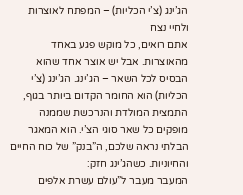הג’ינג (צ’י הכליות) – המפתח לאוצרות ולחיי נצח
אתם רואים, כל מוקש פגע באחד מהאוצרות. אבל יש אוצר אחד שהוא הבסיס לכל השאר – הג’ינג. הג’ינג (צ’י הכליות) הוא החומר הקדום ביותר בגוף, התמצית המולדת והנרכשת שממנה מופקים כל שאר סוגי הצ’י. הוא המאגר הבלתי נראה שלכם, ה”בנק” של כוח החיים והחיוניות. כשהג’ינג חזק:
המעבר מעבר ל”עולם עשרת אלפים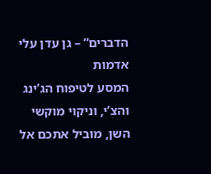הדברים” – גן עדן עלי אדמות
המסע לטיפוח הג’ינג והצ’י, וניקוי מוקשי השן, מוביל אתכם אל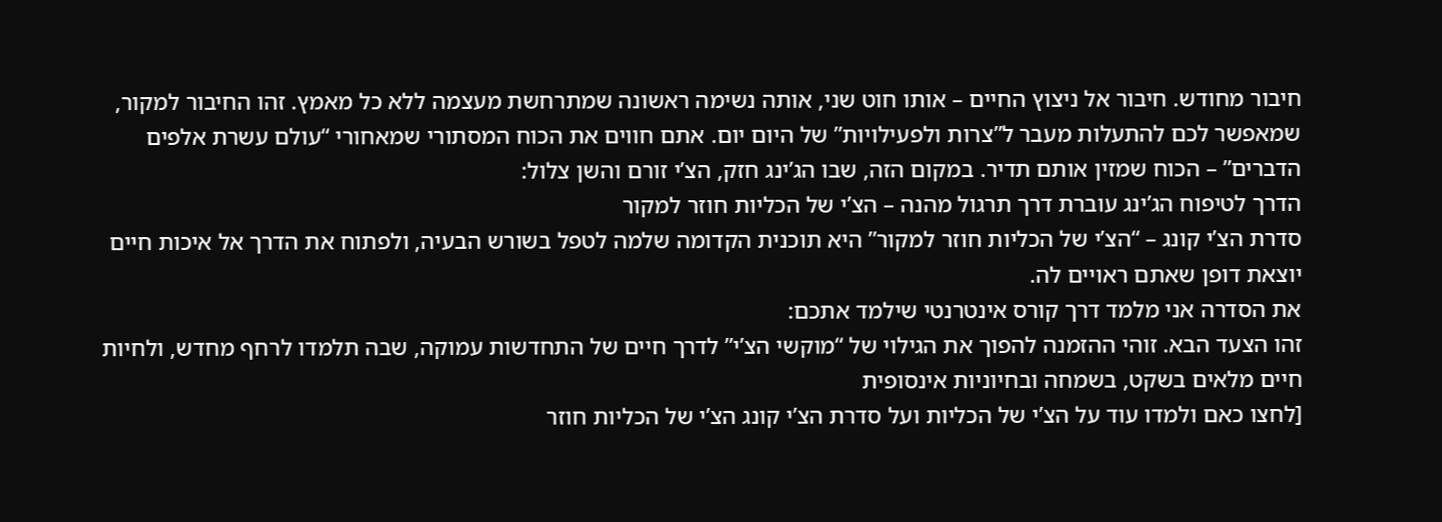חיבור מחודש. חיבור אל ניצוץ החיים – אותו חוט שני, אותה נשימה ראשונה שמתרחשת מעצמה ללא כל מאמץ. זהו החיבור למקור, שמאפשר לכם להתעלות מעבר ל”צרות ולפעילויות” של היום יום. אתם חווים את הכוח המסתורי שמאחורי “עולם עשרת אלפים הדברים” – הכוח שמזין אותם תדיר. במקום הזה, שבו הג’ינג חזק, הצ’י זורם והשן צלול:
הדרך לטיפוח הג’ינג עוברת דרך תרגול מהנה – הצ’י של הכליות חוזר למקור
סדרת הצ’י קונג – “הצ’י של הכליות חוזר למקור” היא תוכנית הקדומה שלמה לטפל בשורש הבעיה, ולפתוח את הדרך אל איכות חיים יוצאת דופן שאתם ראויים לה.
את הסדרה אני מלמד דרך קורס אינטרנטי שילמד אתכם:
זהו הצעד הבא. זוהי ההזמנה להפוך את הגילוי של “מוקשי הצ’י” לדרך חיים של התחדשות עמוקה, שבה תלמדו לרחף מחדש, ולחיות חיים מלאים בשקט, בשמחה ובחיוניות אינסופית
[לחצו כאם ולמדו עוד על הצ’י של הכליות ועל סדרת הצ’י קונג הצ’י של הכליות חוזר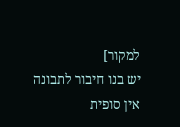למקור]
יש בנו חיבור לתבונה אין סופית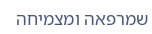שמרפאה ומצמיחה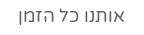אותנו כל הזמן